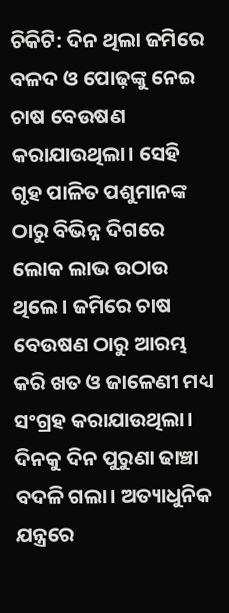ଚିକିଟି: ଦିନ ଥିଲା ଜମିରେ ବଳଦ ଓ ପୋଢ଼ଙ୍କୁ ନେଇ ଚାଷ ବେଉଷଣ କରାଯାଉଥିଲା। ସେହି ଗୃହ ପାଳିତ ପଶୁମାନଙ୍କ ଠାରୁ ବିଭିନ୍ନ ଦିଗରେ ଲୋକ ଲାଭ ଉଠାଉ ଥିଲେ। ଜମିରେ ଚାଷ ବେଉଷଣ ଠାରୁ ଆରମ୍ଭ କରି ଖତ ଓ ଜାଳେଣୀ ମଧ୍ୟ ସଂଗ୍ରହ କରାଯାଉଥିଲା। ଦିନକୁ ଦିନ ପୁରୁଣା ଢାଞ୍ଚା ବଦଳି ଗଲା। ଅତ୍ୟାଧୁନିକ ଯନ୍ତ୍ରରେ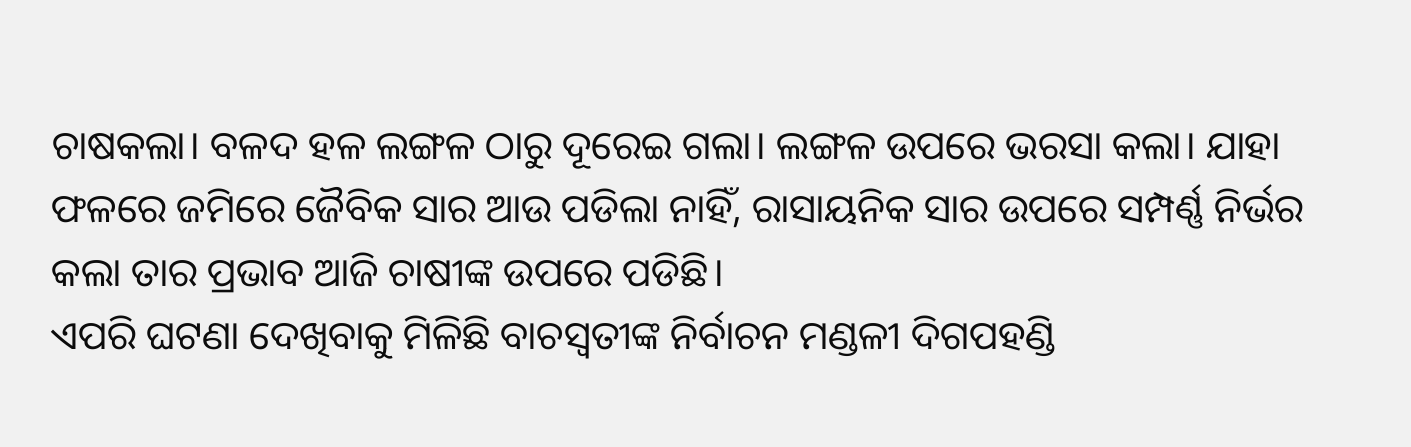ଚାଷକଲା। ବଳଦ ହଳ ଲଙ୍ଗଳ ଠାରୁ ଦୂରେଇ ଗଲା। ଲଙ୍ଗଳ ଉପରେ ଭରସା କଲା। ଯାହା ଫଳରେ ଜମିରେ ଜୈବିକ ସାର ଆଉ ପଡିଲା ନାହିଁ, ରାସାୟନିକ ସାର ଉପରେ ସମ୍ପର୍ଣ୍ଣ ନିର୍ଭର କଲା ତାର ପ୍ରଭାବ ଆଜି ଚାଷୀଙ୍କ ଉପରେ ପଡିଛି।
ଏପରି ଘଟଣା ଦେଖିବାକୁ ମିଳିଛି ବାଚସ୍ବତୀଙ୍କ ନିର୍ବାଚନ ମଣ୍ଡଳୀ ଦିଗପହଣ୍ଡି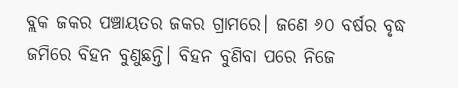ବ୍ଲକ ଜକର ପଞ୍ଚାୟତର ଜକର ଗ୍ରାମରେ। ଜଣେ ୬୦ ବର୍ଷର ବୃଦ୍ଧ ଜମିରେ ବିହନ ବୁଣୁଛନ୍ତି। ବିହନ ବୁଣିବା ପରେ ନିଜେ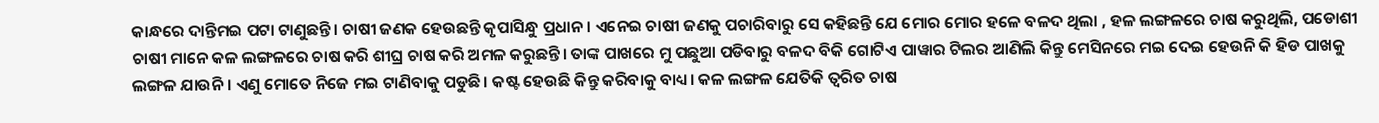କାନ୍ଧରେ ଦାନ୍ତିମଇ ପଟା ଟାଣୁଛନ୍ତି। ଚାଷୀ ଜଣକ ହେଉଛନ୍ତି କୃପାସିନ୍ଧୁ ପ୍ରଧାନ। ଏନେଇ ଚାଷୀ ଜଣକୁ ପଚାରିବାରୁ ସେ କହିଛନ୍ତି ଯେ ମୋର ମୋର ହଳେ ବଳଦ ଥିଲା , ହଳ ଲଙ୍ଗଳରେ ଚାଷ କରୁଥିଲି, ପଡୋଶୀ ଚାଷୀ ମାନେ କଳ ଲଙ୍ଗଳରେ ଚାଷ କରି ଶୀଘ୍ର ଚାଷ କରି ଅମଳ କରୁଛନ୍ତି। ତାଙ୍କ ପାଖରେ ମୁ ପଛୁଆ ପଡିବାରୁ ବଳଦ ବିକି ଗୋଟିଏ ପାୱାର ଟିଲର ଆଣିଲି କିନ୍ତୁ ମେସିନରେ ମଇ ଦେଇ ହେଉନି କି ହିଡ ପାଖକୁ ଲଙ୍ଗଳ ଯାଉନି। ଏଣୁ ମୋତେ ନିଜେ ମଇ ଟାଣିବାକୁ ପଡୁଛି। କଷ୍ଟ ହେଉଛି କିନ୍ତୁ କରିବାକୁ ବାଧ୍ୟ। କଳ ଲଙ୍ଗଳ ଯେତିକି ତ୍ୱରିତ ଚାଷ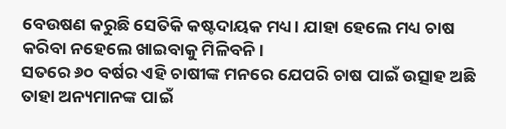ବେଉଷଣ କରୁଛି ସେତିକି କଷ୍ଟଦାୟକ ମଧ୍ୟ। ଯାହା ହେଲେ ମଧ୍ୟ ଚାଷ କରିବା ନହେଲେ ଖାଇବାକୁ ମିଳିବନି।
ସତରେ ୬୦ ବର୍ଷର ଏହି ଚାଷୀଙ୍କ ମନରେ ଯେପରି ଚାଷ ପାଇଁ ଉତ୍ସାହ ଅଛି ତାହା ଅନ୍ୟମାନଙ୍କ ପାଇଁ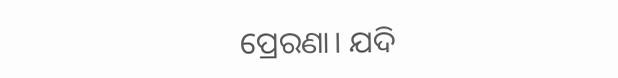ପ୍ରେରଣା। ଯଦି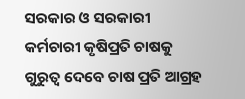ସରକାର ଓ ସରକାରୀ କର୍ମଚାରୀ କୃଷିପ୍ରତି ଚାଷକୁ ଗୁରୁତ୍ୱ ଦେବେ ଚାଷ ପ୍ରତି ଆଗ୍ରହ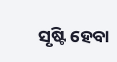ସୃଷ୍ଟି ହେବା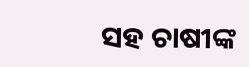ସହ ଚାଷୀଙ୍କ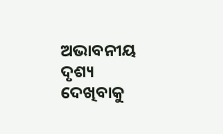ଅଭାବନୀୟ ଦୃଶ୍ୟ ଦେଖିବାକୁ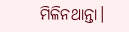ମିଳିନଥାନ୍ତା।